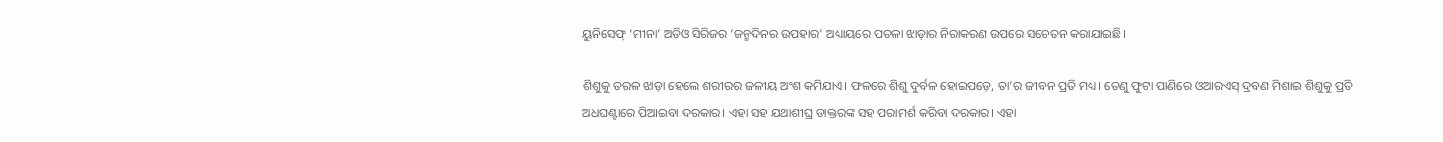ୟୁନିସେଫ୍ ‘ମୀନା’ ଅଡିଓ ସିରିଜର ‘ଜନ୍ମଦିନର ଉପହାର’ ଅଧ୍ୟାୟରେ ପତଳା ଝାଡ଼ାର ନିରାକରଣ ଉପରେ ସଚେତନ କରାଯାଇଛି।

ଶିଶୁକୁ ତରଳ ଝାଡ଼ା ହେଲେ ଶରୀରର ଜଳୀୟ ଅଂଶ କମିଯାଏ। ଫଳରେ ଶିଶୁ ଦୁର୍ବଳ ହୋଇପଡ଼େ, ତା’ର ଜୀବନ ପ୍ରତି ମଧ୍ୟ। ତେଣୁ ଫୁଟା ପାଣିରେ ଓଆରଏସ୍ ଦ୍ରବଣ ମିଶାଇ ଶିଶୁକୁ ପ୍ରତି ଅଧଘଣ୍ଟାରେ ପିଆଇବା ଦରକାର। ଏହା ସହ ଯଥାଶୀଘ୍ର ଡାକ୍ତରଙ୍କ ସହ ପରାମର୍ଶ କରିବା ଦରକାର। ଏହା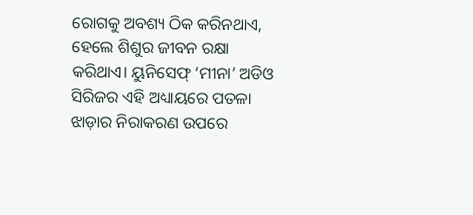ରୋଗକୁ ଅବଶ୍ୟ ଠିକ କରିନଥାଏ, ହେଲେ ଶିଶୁର ଜୀବନ ରକ୍ଷା କରିଥାଏ। ୟୁନିସେଫ୍ ‘ମୀନା’ ଅଡିଓ ସିରିଜର ଏହି ଅଧ୍ୟାୟରେ ପତଳା ଝାଡ଼ାର ନିରାକରଣ ଉପରେ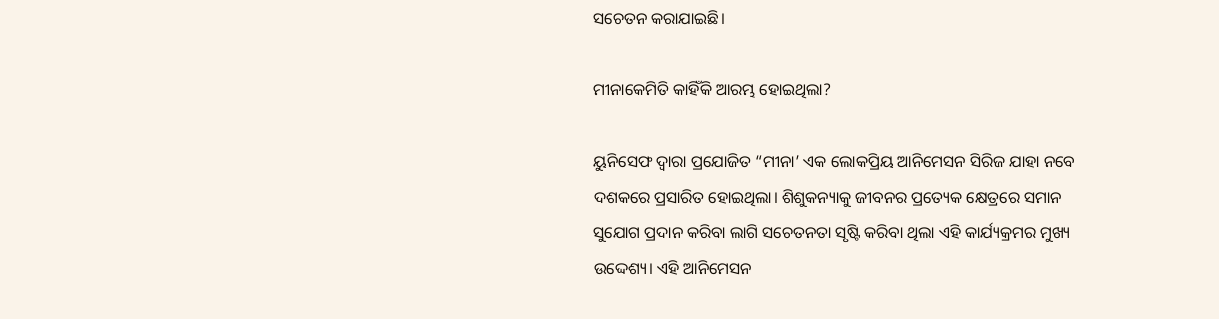ସଚେତନ କରାଯାଇଛି।

ମୀନାକେମିତି କାହିଁକି ଆରମ୍ଭ ହୋଇଥିଲା?

ୟୁନିସେଫ ଦ୍ୱାରା ପ୍ରଯୋଜିତ “ମୀନା’ ଏକ ଲୋକପ୍ରିୟ ଆନିମେସନ ସିରିଜ ଯାହା ନବେ ଦଶକରେ ପ୍ରସାରିତ ହୋଇଥିଲା। ଶିଶୁକନ୍ୟାକୁ ଜୀବନର ପ୍ରତ୍ୟେକ କ୍ଷେତ୍ରରେ ସମାନ ସୁଯୋଗ ପ୍ରଦାନ କରିବା ଲାଗି ସଚେତନତା ସୃଷ୍ଟି କରିବା ଥିଲା ଏହି କାର୍ଯ୍ୟକ୍ରମର ମୁଖ୍ୟ ଉଦ୍ଦେଶ୍ୟ। ଏହି ଆନିମେସନ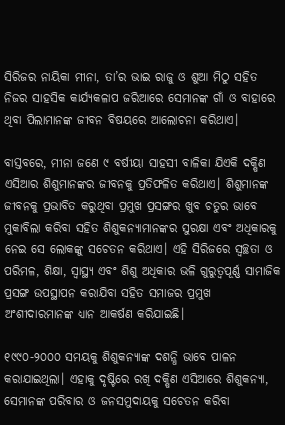ସିରିଜର ନାୟିକା ମୀନା, ତା’ର ଭାଇ ରାଜୁ ଓ ଶୁଆ ମିଠୁ ସହିତ ନିଜର ସାହସିକ କାର୍ଯ୍ୟକଳାପ ଜରିଆରେ ସେମାନଙ୍କ ଗାଁ ଓ ବାହାରେ ଥିବା ପିଲାମାନଙ୍କ ଜୀବନ ବିଷୟରେ ଆଲୋଚନା କରିଥାଏ।

ବାସ୍ତବରେ, ମୀନା ଜଣେ ୯ ବର୍ଷୀୟା ସାହସୀ ବାଳିକା ଯିଏକି ଦକ୍ଷିଣ ଏସିଆର ଶିଶୁମାନଙ୍କର ଜୀବନକୁ ପ୍ରତିଫଳିତ କରିଥାଏ। ଶିଶୁମାନଙ୍କ ଜୀବନକୁ ପ୍ରଭାବିତ କରୁଥିବା ପ୍ରମୁଖ ପ୍ରସଙ୍ଗର ଖୁବ ଚତୁର ଭାବେ ମୁକାବିଲା କରିବା ସହିତ ଶିଶୁକନ୍ୟାମାନଙ୍କର ସୁରକ୍ଷା ଏବଂ ଅଧିକାରକୁ ନେଇ ସେ ଲୋକଙ୍କୁ ସଚେତନ କରିଥାଏ। ଏହି ସିରିଜରେ ସ୍ୱଚ୍ଛତା ଓ ପରିମଳ, ଶିକ୍ଷା, ସ୍ୱାସ୍ଥ୍ୟ ଏବଂ ଶିଶୁ ଅଧିକାର ଭଳି ଗୁରୁତ୍ୱପୂର୍ଣ୍ଣ ସାମାଜିକ ପ୍ରସଙ୍ଗ ଉପସ୍ଥାପନ କରାଯିବା ସହିତ ସମାଜର ପ୍ରମୁଖ ଅଂଶୀଦାରମାନଙ୍କ ଧ୍ୟାନ ଆକର୍ଷଣ କରିଯାଇଛି।

୧୯୯୦-୨୦୦୦ ସମୟକୁ ଶିଶୁକନ୍ୟାଙ୍କ ଦଶନ୍ଧି ଭାବେ ପାଳନ କରାଯାଇଥିଲା। ଏହାକୁ ଦୃଷ୍ଟିରେ ରଖି ଦକ୍ଷିଣ ଏସିଆରେ ଶିଶୁକନ୍ୟା, ସେମାନଙ୍କ ପରିବାର ଓ ଜନସମୁଦାୟକୁ ସଚେତନ କରିବା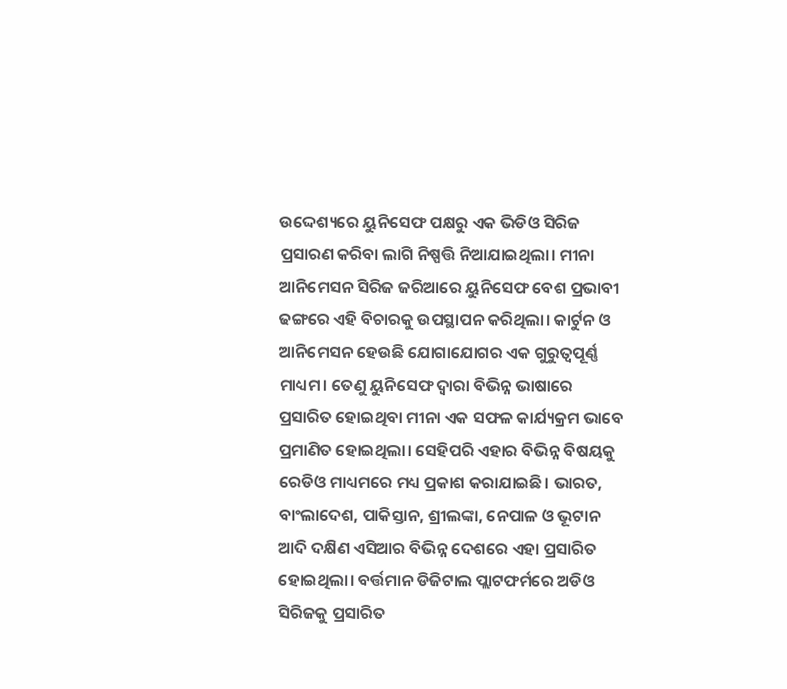ଉଦ୍ଦେଶ୍ୟରେ ୟୁନିସେଫ ପକ୍ଷରୁ ଏକ ଭିଡିଓ ସିରିଜ ପ୍ରସାରଣ କରିବା ଲାଗି ନିଷ୍ପତ୍ତି ନିଆଯାଇଥିଲା। ମୀନା ଆନିମେସନ ସିରିଜ ଜରିଆରେ ୟୁନିସେଫ ବେଶ ପ୍ରଭାବୀ ଢଙ୍ଗରେ ଏହି ବିଚାରକୁ ଉପସ୍ଥାପନ କରିଥିଲା। କାର୍ଟୁନ ଓ ଆନିମେସନ ହେଉଛି ଯୋଗାଯୋଗର ଏକ ଗୁରୁତ୍ୱପୂର୍ଣ୍ଣ ମାଧ୍ୟମ। ତେଣୁ ୟୁନିସେଫ ଦ୍ୱାରା ବିଭିନ୍ନ ଭାଷାରେ ପ୍ରସାରିତ ହୋଇଥିବା ମୀନା ଏକ ସଫଳ କାର୍ଯ୍ୟକ୍ରମ ଭାବେ ପ୍ରମାଣିତ ହୋଇଥିଲା। ସେହିପରି ଏହାର ବିଭିନ୍ନ ବିଷୟକୁ ରେଡିଓ ମାଧ୍ୟମରେ ମଧ୍ୟ ପ୍ରକାଶ କରାଯାଇଛି। ଭାରତ, ବାଂଲାଦେଶ, ପାକିସ୍ତାନ, ଶ୍ରୀଲଙ୍କା, ନେପାଳ ଓ ଭୂଟାନ ଆଦି ଦକ୍ଷିଣ ଏସିଆର ବିଭିନ୍ନ ଦେଶରେ ଏହା ପ୍ରସାରିତ ହୋଇଥିଲା। ବର୍ତ୍ତମାନ ଡିଜିଟାଲ ପ୍ଲାଟଫର୍ମରେ ଅଡିଓ ସିରିଜକୁ ପ୍ରସାରିତ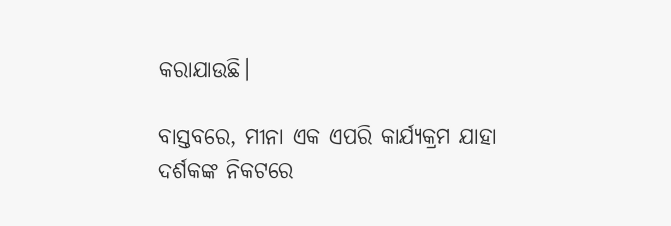କରାଯାଉଛି।

ବାସ୍ତବରେ, ମୀନା ଏକ ଏପରି କାର୍ଯ୍ୟକ୍ରମ ଯାହା ଦର୍ଶକଙ୍କ ନିକଟରେ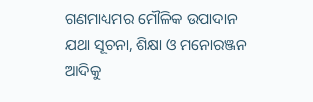ଗଣମାଧ୍ୟମର ମୌଳିକ ଉପାଦାନ ଯଥା ସୂଚନା, ଶିକ୍ଷା ଓ ମନୋରଞ୍ଜନ ଆଦିକୁ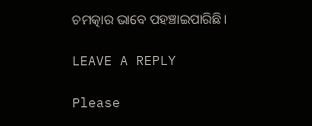ଚମତ୍କାର ଭାବେ ପହଞ୍ଚାଇପାରିଛି।

LEAVE A REPLY

Please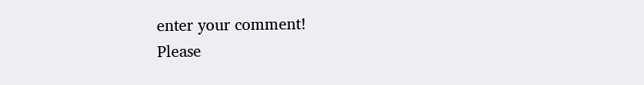enter your comment!
Please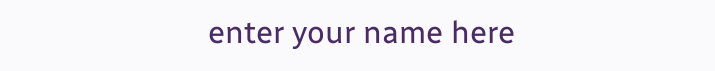enter your name here